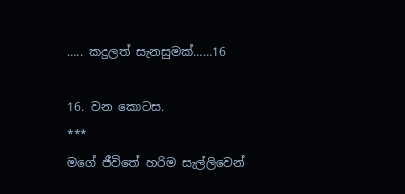….. කදුලත් සැනසුමක්……16

16. වන කොටස.
***
මගේ ජීවිතේ හරිම සැල්ලිවෙන්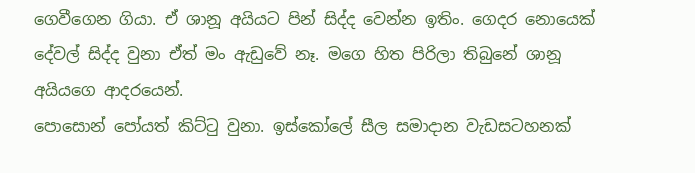ගෙවීගෙන ගියා. ඒ ශානූ අයියට පින් සිද්ද වෙන්න ඉතිං. ගෙදර නොයෙක් දේවල් සිද්ද වුනා ඒත් මං ඇඩුවේ නෑ. මගෙ හිත පිරිලා තිබුනේ ශානූ අයියගෙ ආදරයෙන්.
පොසොන් පෝයත් කිට්ටු වුනා. ඉස්කෝලේ සීල සමාදාන වැඩසටහනක්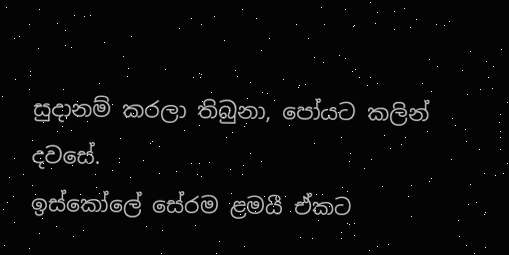සුදානම් කරලා තිබුනා, පෝයට කලින් දවසේ.
ඉස්කෝලේ සේරම ළමයී ඒකට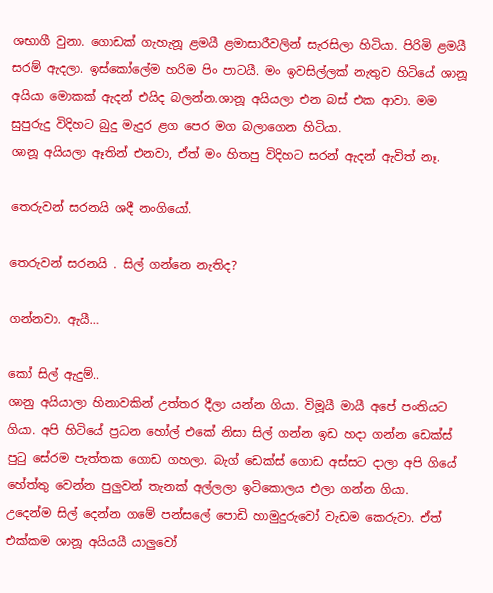ශභාගී වුනා. ගොඩක් ගැහැනූ ළමයී ළමාසාරීවලින් සැරසිලා හිටියා. පිරිමි ළමයී සරම් ඇදලා. ඉස්කෝලේම හරිම පිං පාටයී. මං ඉවසිල්ලක් නැතුව හිටියේ ශානූ අයියා මොකක් ඇදන් එයිද බලන්න.ශානූ අයියලා එන බස් එක ආවා. මම සුපුරුදු විදිහට බුදු මැදුර ළග පෙර මග බලාගෙන හිටියා.
ශානූ අයියලා ඈතින් එනවා, ඒත් මං හිතපු විදිහට සරන් ඇදන් ඇවිත් නෑ.

තෙරුවන් සරනයි ශදී නංගියෝ.

තෙරුවන් සරනයි . සිල් ගන්නෙ නැතිද?

ගන්නවා. ඇයී…

කෝ සිල් ඇදුම්..
ශානු අයියාලා හිනාවකින් උත්තර දීලා යන්න ගියා. විමූයී මායී අපේ පංතියට ගියා. අපි හිටියේ ප්‍රධන හෝල් එකේ නිසා සිල් ගන්න ඉඩ හදා ගන්න ඩෙක්ස් පුටු සේරම පැත්තක ගොඩ ගහලා. බැග් ඩෙක්ස් ගොඩ අස්සට දාලා අපි ගියේ හේත්තු වෙන්න පුලුවන් තැනක් අල්ලලා ඉටිකොලය එලා ගන්න ගියා.
උදෙන්ම සිල් දෙන්න ගමේ පන්සලේ පොඩි හාමුදුරුවෝ වැඩම කෙරුවා. ඒත් එක්කම ශානූ අයියයී යාලුවෝ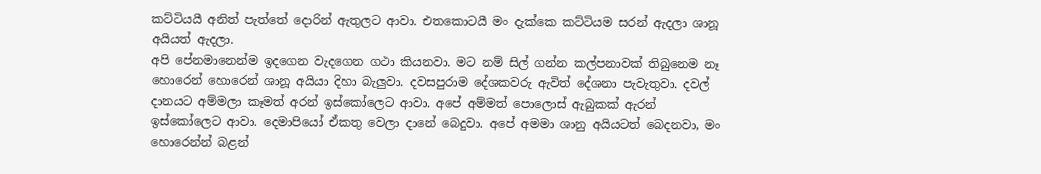කට්ටියයී අනිත් පැත්තේ දොරින් ඇතුලට ආවා. එතකොටයී මං දැක්කෙ කට්ටියම සරන් ඇදලා ශානූ අයියත් ඇදලා.
අපි පේනමානෙන්ම ඉදගෙන වැදගෙන ගථා කියනවා. මට නම් සිල් ගන්න කල්පනාවක් තිබුනෙම නෑ හොරෙන් හොරෙන් ශානූ අයියා දිහා බැලුවා. දවසපුරාම දේශකවරු ඇවිත් දේශනා පැවැතුවා. දවල් දානයට අම්මලා කෑමත් අරන් ඉස්කෝලෙට ආවා. අපේ අම්මත් පොලොස් ඇබුකක් ඇරන් ඉස්කෝලෙට ආවා. දෙමාපියෝ ඒකතු වෙලා දානේ බෙදුවා. අපේ අමමා ශානු අයියටත් බෙදනවා, මං හොරෙන්න් බළන්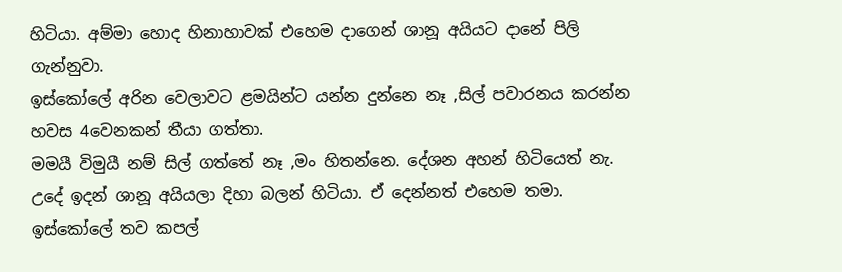හිටියා. අම්මා හොද හිනාහාවක් එහෙම දාගෙන් ශානූ අයියට දානේ පිලි ගැන්නුවා.
ඉස්කෝලේ අරින වෙලාවට ළමයින්ට යන්න දුන්නෙ නෑ ,සිල් පවාරනය කරන්න හවස 4වෙනකන් තීයා ගත්තා.
මමයී විමුයී නම් සිල් ගත්තේ නෑ ,මං හිතන්නෙ. දේශන අහන් හිටියෙත් නැ. උදේ ඉදන් ශානූ අයියලා දිහා බලන් හිටියා. ඒ දෙන්නත් එහෙම තමා. ඉස්කෝලේ තව කපල්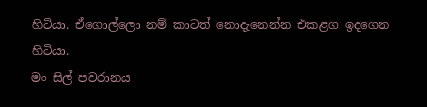හිටියා. ඒගොල්ලො නම් කාටත් නොදැනෙන්න එකළග ඉදගෙන හිටියා.
මං සිල් පවරානය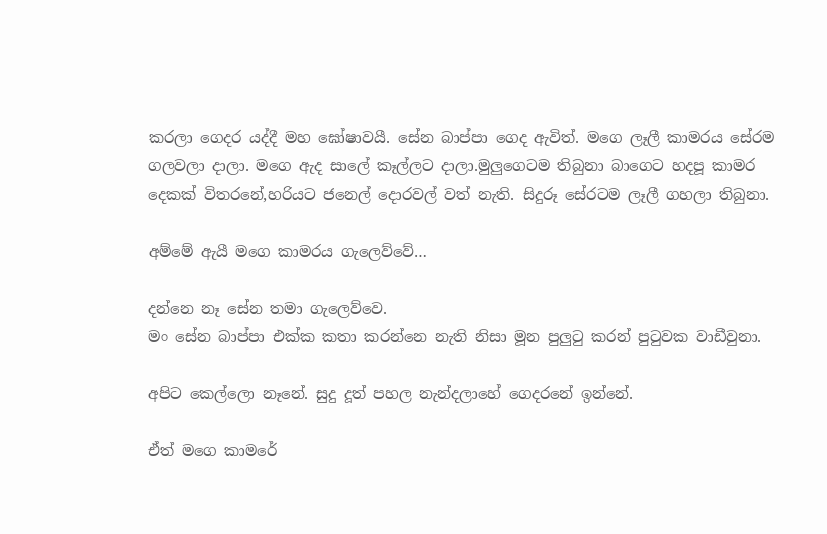කරලා ගෙදර යද්දී මහ ඝෝෂාවයී. සේන බාප්පා ගෙද ඇවිත්. මගෙ ලෑලී කාමරය සේරම ගලවලා දාලා. මගෙ ඇද සාලේ කෑල්ලට දාලා.මුලුගෙටම තිබුනා බාගෙට හදපූ කාමර දෙකක් විතරනේ,හරියට ජනෙල් දොරවල් වත් නැති. සිදුරූ සේරටම ලෑලී ගහලා තිබුනා.

අම්මේ ඇයී මගෙ කාමරය ගැලෙව්වේ…

දන්නෙ නෑ සේන තමා ගැලෙව්වෙ.
මං සේන බාප්පා එක්ක කතා කරන්නෙ නැති නිසා මූන පුලුටු කරන් පුටුවක වාඩීවුනා.

අපිට කෙල්ලො නෑනේ. සුදු දූත් පහල නැන්දලාහේ ගෙදරනේ ඉන්නේ.

ඒත් මගෙ කාමරේ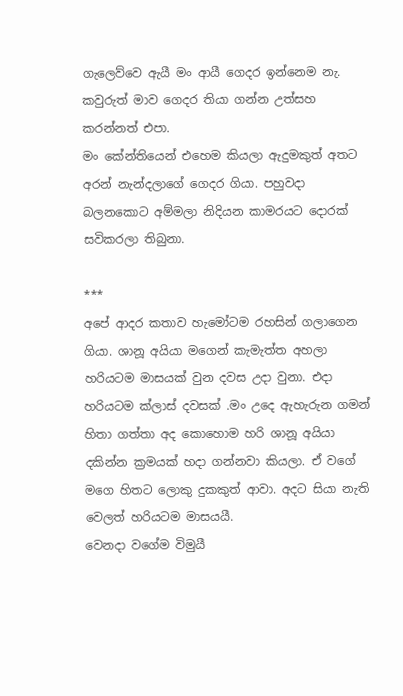ගැලෙව්වෙ ඇයී මං ආයී ගෙදර ඉන්නෙම නැ. කවුරුත් මාව ගෙදර තියා ගන්න උත්සහ කරන්නත් එපා.
මං කේන්තියෙන් එහෙම කියලා ඇදුමකුත් අතට අරන් නැන්දලාගේ ගෙදර ගියා. පහුවදා බලනකොට අම්මලා නිදියන කාමරයට දොරක් සවිකරලා තිබුනා.

***
අපේ ආදර කතාව හැමෝටම රහසින් ගලාගෙන ගියා. ශානූ අයියා මගෙන් කැමැත්ත අහලා හරියටම මාසයක් වුන දවස උදා වුනා. එදා හරියටම ක්ලාස් දවසක් .මං උදෙ ඇහැරුන ගමන් හිතා ගත්තා අද කොහොම හරි ශානූ අයියා දකින්න ක්‍රමයක් හදා ගන්නවා කියලා. ඒ වගේ මගෙ හිතට ලොකු දුකකුත් ආවා. අදට සියා නැති වෙලත් හරියටම මාසයයී.
වෙනදා වගේම විමුයී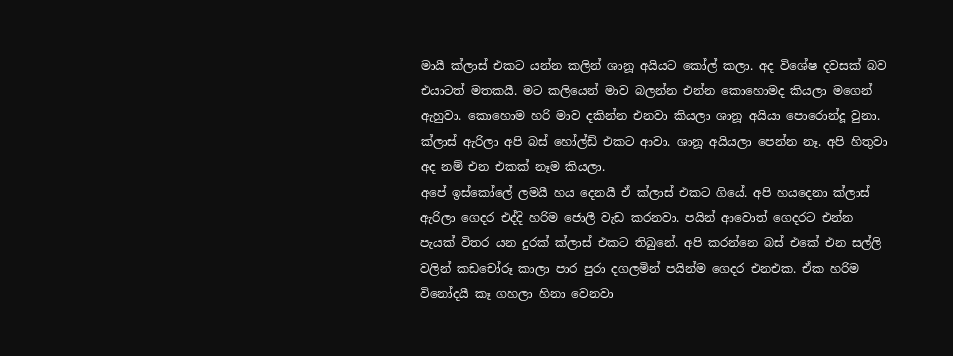මායී ක්ලාස් එකට යන්න කලින් ශානූ අයියට කෝල් කලා. අද විශේෂ දවසක් බව එයාටත් මතකයී. මට කලියෙන් මාව බලන්න එන්න කොහොමද කියලා මගෙන් ඇහුවා. කොහොම හරි මාව දකින්න එනවා කියලා ශානූ අයියා පොරොන්දූ වුනා.
ක්ලාස් ඇරිලා අපි බස් හෝල්ඩ් එකට ආවා. ශානූ අයියලා පෙන්න නෑ. අපි හිතුවා අද නම් එන එකක් නෑම කියලා.
අපේ ඉස්කෝලේ ලමයී හය දෙනයී ඒ ක්ලාස් එකට ගියේ. අපි හයදෙනා ක්ලාස් ඇරිලා ගෙදර එද්දි හරිම ජොලී වැඩ කරනවා. පයින් ආවොත් ගෙදරට එන්න පැයක් විතර යන දුරක් ක්ලාස් එකට තිබුනේ. අපි කරන්නෙ බස් එකේ එන සල්ලි වලින් කඩචෝරූ කාලා පාර පුරා දගලමින් පයින්ම ගෙදර එනඑක. ඒක හරිම විනෝදයී කෑ ගහලා හිනා වෙනවා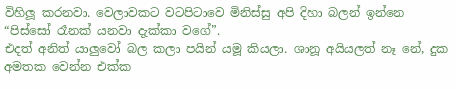විහිලූ කරනවා. වෙලාවකට වටපිටාවෙ මිනිස්සු අපි දිහා බලන් ඉන්නෙ “පිස්සෝ රෑනක් යනවා දැක්කා වගේ”.
එදත් අනිත් යාලුවෝ බල කලා පයින් යමූ කියලා. ශානූ අයියලත් නෑ නේ, දුක අමතක වෙන්න එක්ක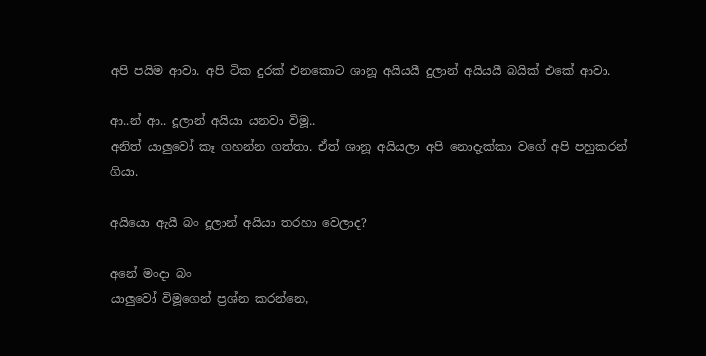අපි පයිම ආවා. අපි ටික දුරක් එනකොට ශානූ අයියයී දුලාන් අයියයී බයික් එකේ ආවා.

ආ..න් ආ.. දූලාන් අයියා යනවා විමූ..
අනිත් යාලුවෝ කෑ ගහන්න ගත්තා. ඒත් ශානූ අයියලා අපි නොදැක්කා වගේ අපි පහුකරන් ගියා.

අයියො ඇයී බං දූලාන් අයියා තරහා වෙලාද?

අනේ මංදා බං
යාලුවෝ විමූගෙන් ප්‍රශ්න කරන්නෙ,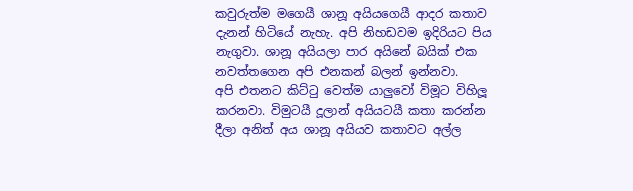කවුරුත්ම මගෙයී ශානූ අයියගෙයී ආදර කතාව දැනන් හිටියේ නැහැ. අපි නිහඩවම ඉදිරියට පිය නැගුවා. ශානූ අයියලා පාර අයිනේ බයික් එක නවත්තගෙන අපි එනකන් බලන් ඉන්නවා.
අපි එතනට කිට්ටු වෙත්ම යාලුවෝ විමූට විහිලූ කරනවා. විමුටයී දූලාන් අයියටයී කතා කරන්න දීලා අනිත් අය ශානූ අයියව කතාවට අල්ල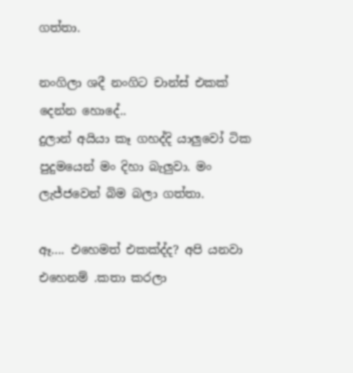ගත්තා.

නංගිලා ශදී නංගිට චාන්ස් එකක් දෙන්න හොදේ..
දුලාන් අයියා කෑ ගහද්දි යාලුවෝ ටික පුදුමයෙන් මං දිහා බැලුවා. මං ලැජ්ජවෙන් බිම බලා ගත්තා.

ඈ…. එහෙමත් එකක්ද්ද? අපි යනවා එහෙනම් .කතා කරලා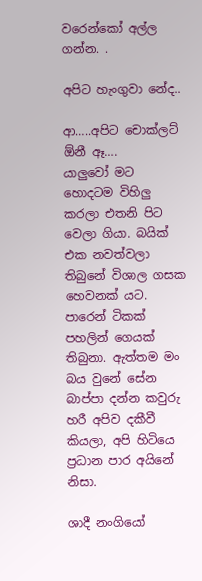වරෙන්කෝ අල්ල ගන්න. .

අපිට හැංගුවා නේද..

ආ…..අපිට චොක්ලට් ඕනී ඈ….
යාලුවෝ මට හොදටම විහිලු කරලා එතනි පිට වෙලා ගියා. බයික් එක නවත්වලා තිබුනේ විශාල ගසක හෙවනක් යට. පාරෙන් ටිකක් පහලින් ගෙයක් තිබුනා. ඇත්තම මං බය වුනේ සේන බාප්පා දන්න කවුරු හරී අපිව දකීවී කියලා, අපි හිටියෙ ප්‍රධාන පාර අයිනේ නිසා.

ශාදී නංගියෝ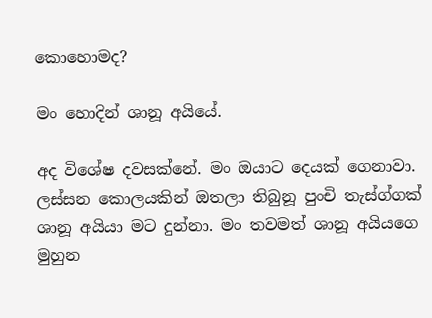කොහොමද?

මං හොදින් ශානූ අයියේ.

අද විශේෂ දවසක්නේ. මං ඔයාට දෙයක් ගෙනාවා.
ලස්සන කොලයකින් ඔතලා තිබුනූ පුංචි තැස්ග්ගක් ශානූ අයියා මට දුන්නා. මං තවමත් ශානූ අයියගෙ මුහුන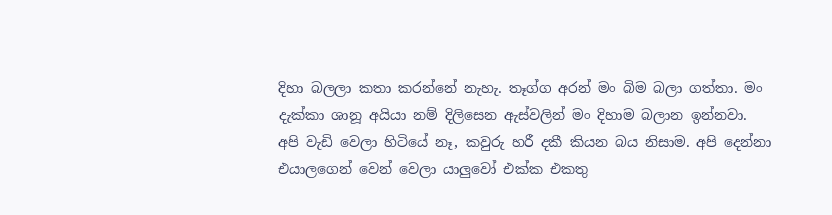දිහා බලලා කතා කරන්නේ නැහැ. තෑග්ග අරන් මං බිම බලා ගත්තා. මං දැක්කා ශානූ අයියා නම් දිලිසෙන ඇස්වලින් මං දිහාම බලාන ඉන්නවා.
අපි වැඩි වෙලා හිටියේ නෑ, කවුරු හරී දකී කියන බය නිසාම. අපි දෙන්නා එයාලගෙන් වෙන් වෙලා යාලුවෝ එක්ක එකතු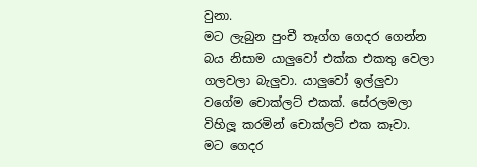වුනා.
මට ලැබුන පුංචී තෑග්ග ගෙදර ගෙන්න බය නිසාම යාලුවෝ එක්ක එකතු වෙලා ගලවලා බැලුවා. යාලුවෝ ඉල්ලුවා වගේම චොක්ලට් එකක්. සේරලමලා විහිලූ කරමින් චොක්ලට් එක කෑවා.
මට ගෙදර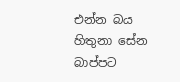එන්න බය හිතුනා සේන බාප්පට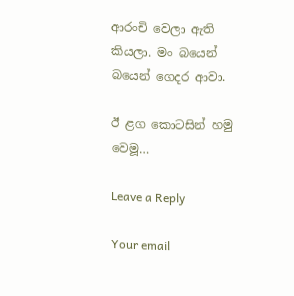ආරංචි වෙලා ඇති කියලා. මං බයෙන් බයෙන් ගෙදර ආවා.

ඊ ළග කොටසින් හමු වෙමූ…

Leave a Reply

Your email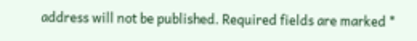address will not be published. Required fields are marked *